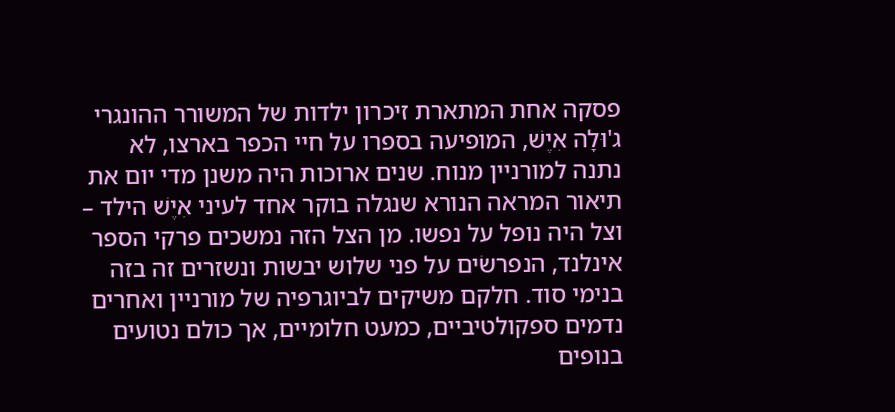פסקה אחת המתארת זיכרון ילדות של המשורר ההונגרי ג'וּלָה אִיֶשׁ, המופיעה בספרו על חיי הכפר בארצו, לא נתנה למורניין מנוח. שנים ארוכות היה משנן מדי יום את תיאור המראה הנורא שנגלה בוקר אחד לעיני אִיֶשׁ הילד – וצל היה נופל על נפשו. מן הצל הזה נמשכים פרקי הספר אינלנד, הנפרשׂים על פני שלוש יבשות ונשזרים זה בזה בנימי סוד. חלקם משיקים לביוגרפיה של מורניין ואחרים נדמים ספקולטיביים, כמעט חלומיים, אך כולם נטועים בנופים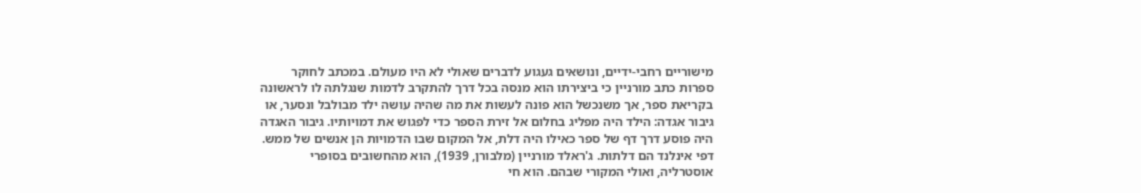מישוריים רחבי-ידיים, ונושאים געגוע לדברים שאולי לא היו מעולם. במכתב לחוקר ספרות כתב מורניין כי ביצירתו הוא מנסה בכל דרך להתקרב לדמות שנגלתה לו לראשונה בקריאת ספר, אך משנכשל הוא פונה לעשות את מה שהיה עושה ילד מבולבל ונסער, או גיבור אגדה: הילד היה מפליג בחלום אל זירת הספר כדי לפגוש את דמויותיו. גיבור האגדה היה פוסע דרך דף של ספר כאילו היה דלת, אל המקום שבו הדמויות הן אנשים של ממש. דפי אינלנד הם דלתות. ג'ראלד מורניין (מלבורן, 1939), הוא מהחשובים בסופרי אוסטרליה, ואולי המקורי שבהם. הוא חי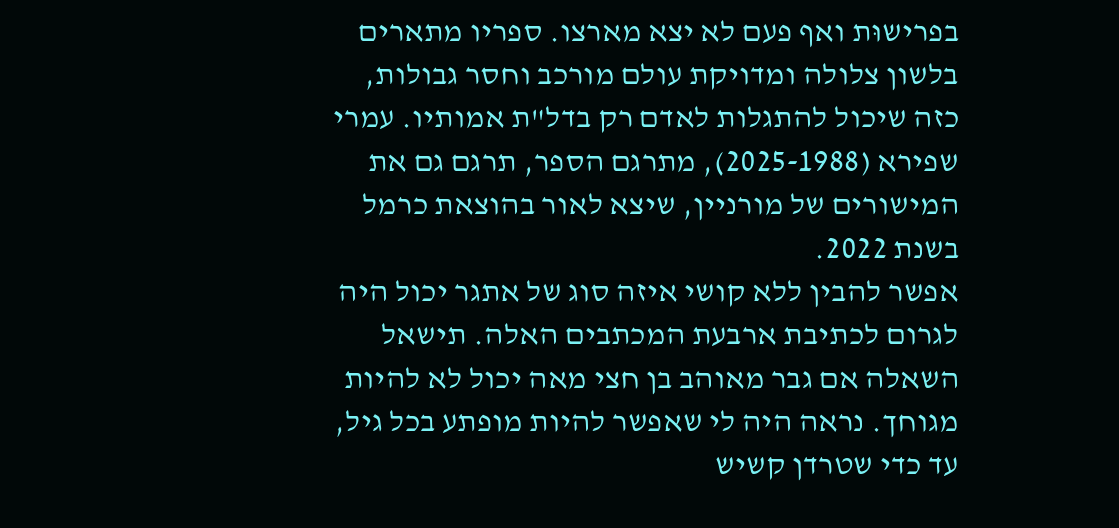בפרישוּת ואף פעם לא יצא מארצו. ספריו מתארים בלשון צלולה ומדויקת עולם מורכב וחסר גבולות, כזה שיכול להתגלות לאדם רק בדל"ת אמותיו. עמרי שפירא (2025-1988), מתרגם הספר, תרגם גם את המישורים של מורניין, שיצא לאור בהוצאת כרמל בשנת 2022.
אפשר להבין ללא קושי איזה סוג של אתגר יכול היה לגרום לכתיבת ארבעת המכתבים האלה. תישאל השאלה אם גבר מאוהב בן חצי מאה יכול לא להיות מגוחך. נראה היה לי שאפשר להיות מופתע בכל גיל, עד כדי שטרדן קשיש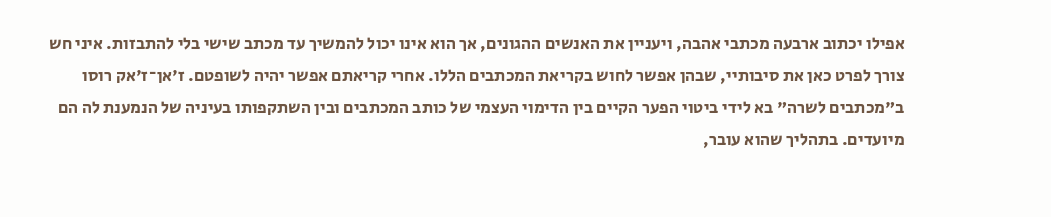אפילו יכתוב ארבעה מכתבי אהבה, ויעניין את האנשים ההגונים, אך הוא אינו יכול להמשיך עד מכתב שישי בלי להתבזות. איני חש צורך לפרט כאן את סיבותיי, שבהן אפשר לחוש בקריאת המכתבים הללו. אחרי קריאתם אפשר יהיה לשופטם. ז'אן־ז'אק רוסו
ב"מכתבים לשרה" בא לידי ביטוי הפער הקיים בין הדימוי העצמי של כותב המכתבים ובין השתקפותו בעיניה של הנמענת לה הם מיועדים. בתהליך שהוא עובר,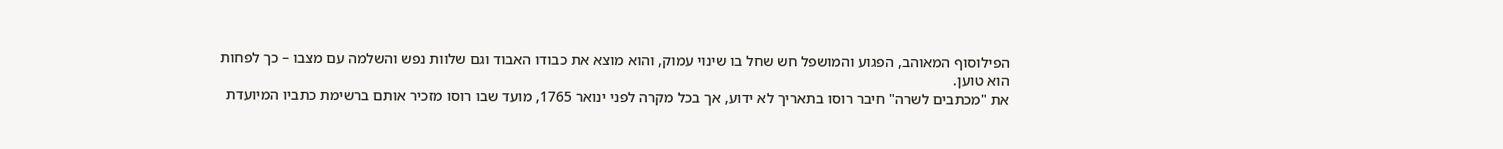הפילוסוף המאוהב, הפגוע והמושפל חש שחל בו שינוי עמוק, והוא מוצא את כבודו האבוד וגם שלוות נפש והשלמה עם מצבו – כך לפחות הוא טוען.
את "מכתבים לשרה" חיבר רוסו בתאריך לא ידוע, אך בכל מקרה לפני ינואר 1765, מועד שבו רוסו מזכיר אותם ברשימת כתביו המיועדת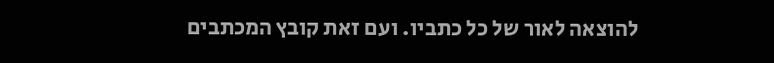להוצאה לאור של כל כתביו. ועם זאת קובץ המכתבים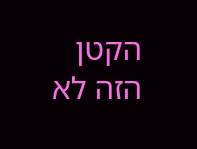הקטן הזה לא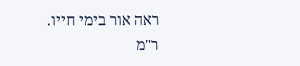ראה אור בימי חייו.
ר"מ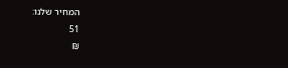המחיר שלנו:
51
₪